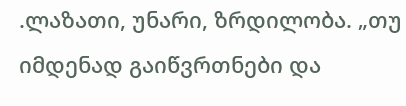.ლაზათი, უნარი, ზრდილობა. „თუ იმდენად გაიწვრთნები და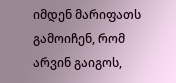იმდენ მარიფათს გამოიჩენ, რომ არვინ გაიგოს,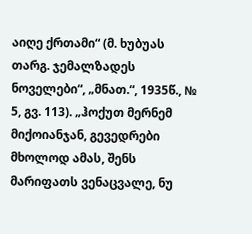აიღე ქრთამი“ (მ. ხუბუას თარგ. ჯემალზადეს ნოველები“, „მნათ.“, 1935წ., № 5, გვ. 113). „ჰოქუთ მერნემ მიქოიანჯან, გევედრები მხოლოდ ამას, შენს მარიფათს ვენაცვალე, ნუ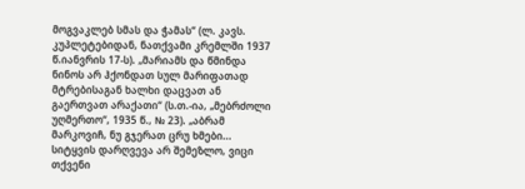მოგვაკლებ სმას და ჭამას“ (ლ. კავს. კუპლეტებიდან, ნათქვამი კრემლში 1937 წ.იანვრის 17-ს). „მარიამს და წმინდა ნინოს არ ჰქონდათ სულ მარიფათად მტრებისაგან ხალხი დაცვათ ან გაერთვათ არაქათი“ (ს.თ.-ია, „მებრძოლი უღმერთო“, 1935 წ., № 23). „აბრამ მარკოვიჩ, ნუ გჯერათ ცრუ ხმები... სიტყვის დარღვევა არ შემეზლო, ვიცი თქვენი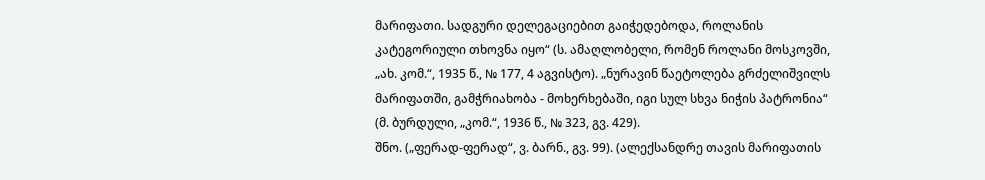მარიფათი. სადგური დელეგაციებით გაიჭედებოდა, როლანის კატეგორიული თხოვნა იყო“ (ს. ამაღლობელი, რომენ როლანი მოსკოვში, „ახ. კომ.“, 1935 წ., № 177, 4 აგვისტო). „ნურავინ წაეტოლება გრძელიშვილს მარიფათში, გამჭრიახობა - მოხერხებაში, იგი სულ სხვა ნიჭის პატრონია“ (მ. ბურდული, „კომ.“, 1936 წ., № 323, გვ. 429).
შნო. („ფერად-ფერად“, ვ. ბარნ., გვ. 99). (ალექსანდრე თავის მარიფათის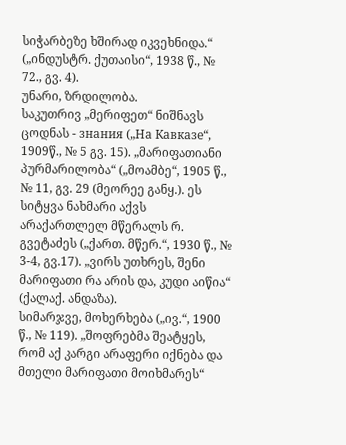სიჭარბეზე ხშირად იკვეხნიდა.“ („ინდუსტრ. ქუთაისი“, 1938 წ., № 72., გვ. 4).
უნარი, ზრდილობა.
საკუთრივ „მერიფეთ“ ნიშნავს ცოდნას - знания („На Кавказе“, 1909წ., № 5 გვ. 15). „მარიფათიანი პურმარილობა“ („მოამბე“, 1905 წ., № 11, გვ. 29 (მეორეე განყ.). ეს სიტყვა ნახმარი აქვს არაქართლელ მწერალს რ. გვეტაძეს („ქართ. მწერ.“, 1930 წ., № 3-4, გვ.17). „ვირს უთხრეს, შენი მარიფათი რა არის და, კუდი აიწია“ (ქალაქ. ანდაზა).
სიმარჯვე, მოხერხება („ივ.“, 1900 წ., № 119). „შოფრებმა შეატყეს, რომ აქ კარგი არაფერი იქნება და მთელი მარიფათი მოიხმარეს“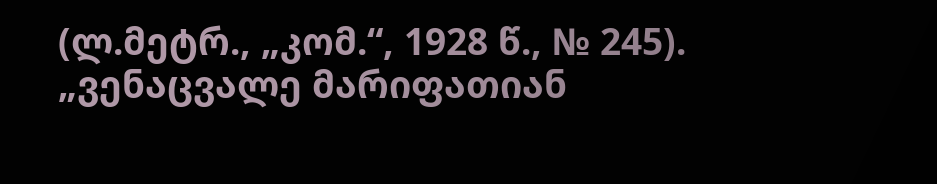(ლ.მეტრ., „კომ.“, 1928 წ., № 245). „ვენაცვალე მარიფათიან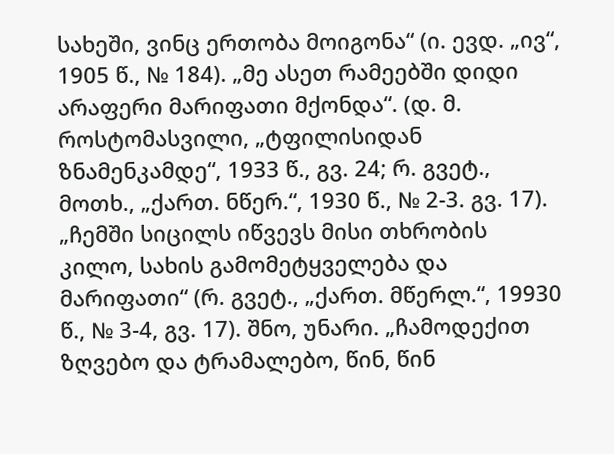სახეში, ვინც ერთობა მოიგონა“ (ი. ევდ. „ივ“, 1905 წ., № 184). „მე ასეთ რამეებში დიდი არაფერი მარიფათი მქონდა“. (დ. მ. როსტომასვილი, „ტფილისიდან ზნამენკამდე“, 1933 წ., გვ. 24; რ. გვეტ., მოთხ., „ქართ. ნწერ.“, 1930 წ., № 2-3. გვ. 17). „ჩემში სიცილს იწვევს მისი თხრობის კილო, სახის გამომეტყველება და მარიფათი“ (რ. გვეტ., „ქართ. მწერლ.“, 19930 წ., № 3-4, გვ. 17). შნო, უნარი. „ჩამოდექით ზღვებო და ტრამალებო, წინ, წინ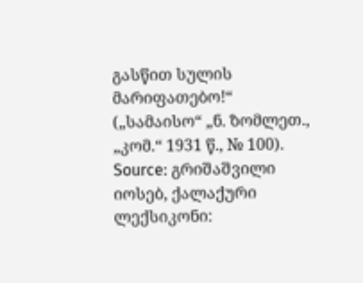გასწით სულის მარიფათებო!“ („სამაისო“ „ნ. ზომლეთ., „კომ.“ 1931 წ., № 100).
Source: გრიშაშვილი იოსებ, ქალაქური ლექსიკონი: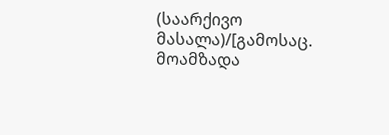(საარქივო მასალა)/[გამოსაც. მოამზადა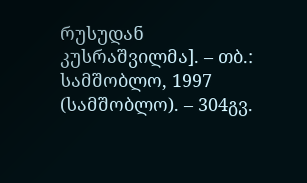რუსუდან კუსრაშვილმა]. – თბ.: სამშობლო, 1997 (სამშობლო). – 304გვ.